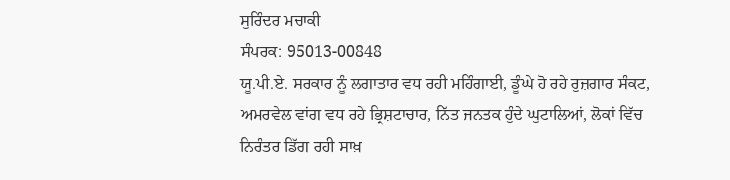ਸੁਰਿੰਦਰ ਮਚਾਕੀ
ਸੰਪਰਕ: 95013-00848
ਯੂ.ਪੀ.ਏ. ਸਰਕਾਰ ਨੂੰ ਲਗਾਤਾਰ ਵਧ ਰਹੀ ਮਹਿੰਗਾਈ, ਡੂੰਘੇ ਹੋ ਰਹੇ ਰੁਜ਼ਗਾਰ ਸੰਕਟ, ਅਮਰਵੇਲ ਵਾਂਗ ਵਧ ਰਹੇ ਭ੍ਰਿਸ਼ਟਾਚਾਰ, ਨਿੱਤ ਜਨਤਕ ਹੁੰਦੇ ਘੁਟਾਲਿਆਂ, ਲੋਕਾਂ ਵਿੱਚ ਨਿਰੰਤਰ ਡਿੱਗ ਰਹੀ ਸਾਖ਼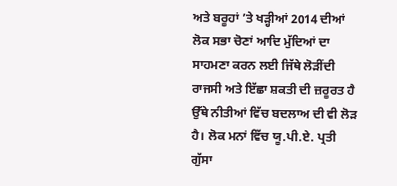ਅਤੇ ਬਰੂਹਾਂ ’ਤੇ ਖੜ੍ਹੀਆਂ 2014 ਦੀਆਂ ਲੋਕ ਸਭਾ ਚੋਣਾਂ ਆਦਿ ਮੁੱਦਿਆਂ ਦਾ ਸਾਹਮਣਾ ਕਰਨ ਲਈ ਜਿੱਥੇ ਲੋੜੀਂਦੀ ਰਾਜਸੀ ਅਤੇ ਇੱਛਾ ਸ਼ਕਤੀ ਦੀ ਜ਼ਰੂਰਤ ਹੈ ਉੱਥੇ ਨੀਤੀਆਂ ਵਿੱਚ ਬਦਲਾਅ ਦੀ ਵੀ ਲੋੜ ਹੈ। ਲੋਕ ਮਨਾਂ ਵਿੱਚ ਯੂ.ਪੀ.ਏ. ਪ੍ਰਤੀ ਗੁੱਸਾ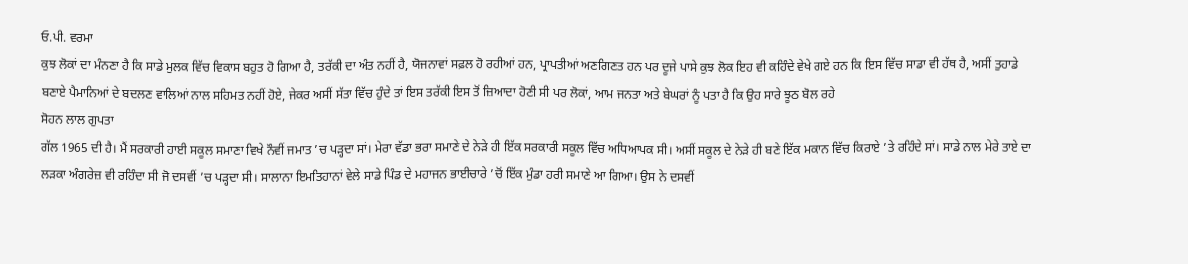ਓ.ਪੀ. ਵਰਮਾ
ਕੁਝ ਲੋਕਾਂ ਦਾ ਮੰਨਣਾ ਹੈ ਕਿ ਸਾਡੇ ਮੁਲਕ ਵਿੱਚ ਵਿਕਾਸ ਬਹੁਤ ਹੋ ਗਿਆ ਹੈ, ਤਰੱਕੀ ਦਾ ਅੰਤ ਨਹੀਂ ਹੈ, ਯੋਜਨਾਵਾਂ ਸਫ਼ਲ ਹੋ ਰਹੀਆਂ ਹਨ, ਪ੍ਰਾਪਤੀਆਂ ਅਣਗਿਣਤ ਹਨ ਪਰ ਦੂਜੇ ਪਾਸੇ ਕੁਝ ਲੋਕ ਇਹ ਵੀ ਕਹਿੰਦੇ ਵੇਖੇ ਗਏ ਹਨ ਕਿ ਇਸ ਵਿੱਚ ਸਾਡਾ ਵੀ ਹੱਥ ਹੈ, ਅਸੀਂ ਤੁਹਾਡੇ ਬਣਾਏ ਪੈਮਾਨਿਆਂ ਦੇ ਬਦਲਣ ਵਾਲਿਆਂ ਨਾਲ ਸਹਿਮਤ ਨਹੀਂ ਹੋਏ, ਜੇਕਰ ਅਸੀਂ ਸੱਤਾ ਵਿੱਚ ਹੁੰਦੇ ਤਾਂ ਇਸ ਤਰੱਕੀ ਇਸ ਤੋਂ ਜ਼ਿਆਦਾ ਹੋਣੀ ਸੀ ਪਰ ਲੋਕਾਂ, ਆਮ ਜਨਤਾ ਅਤੇ ਬੇਘਰਾਂ ਨੂੰ ਪਤਾ ਹੈ ਕਿ ਉਹ ਸਾਰੇ ਝੂਠ ਬੋਲ ਰਹੇ
ਸੋਹਨ ਲਾਲ ਗੁਪਤਾ
ਗੱਲ 1965 ਦੀ ਹੈ। ਮੈਂ ਸਰਕਾਰੀ ਹਾਈ ਸਕੂਲ ਸਮਾਣਾ ਵਿਖੇ ਨੌਵੀਂ ਜਮਾਤ ’ਚ ਪੜ੍ਹਦਾ ਸਾਂ। ਮੇਰਾ ਵੱਡਾ ਭਰਾ ਸਮਾਣੇ ਦੇ ਨੇੜੇ ਹੀ ਇੱਕ ਸਰਕਾਰੀ ਸਕੂਲ ਵਿੱਚ ਅਧਿਆਪਕ ਸੀ। ਅਸੀਂ ਸਕੂਲ ਦੇ ਨੇੜੇ ਹੀ ਬਣੇ ਇੱਕ ਮਕਾਨ ਵਿੱਚ ਕਿਰਾਏ ’ਤੇ ਰਹਿੰਦੇ ਸਾਂ। ਸਾਡੇ ਨਾਲ ਮੇਰੇ ਤਾਏ ਦਾ ਲੜਕਾ ਅੰਗਰੇਜ਼ ਵੀ ਰਹਿੰਦਾ ਸੀ ਜੋ ਦਸਵੀਂ ’ਚ ਪੜ੍ਹਦਾ ਸੀ। ਸਾਲਾਨਾ ਇਮਤਿਹਾਨਾਂ ਵੇਲੇ ਸਾਡੇ ਪਿੰਡ ਦੇ ਮਹਾਜਨ ਭਾਈਚਾਰੇ ’ਚੋਂ ਇੱਕ ਮੁੰਡਾ ਹਰੀ ਸਮਾਣੇ ਆ ਗਿਆ। ਉਸ ਨੇ ਦਸਵੀਂ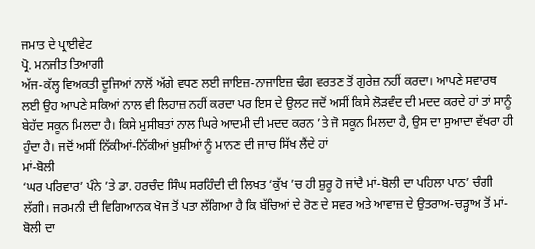ਜਮਾਤ ਦੇ ਪ੍ਰਾਈਵੇਟ
ਪ੍ਰੋ. ਮਨਜੀਤ ਤਿਆਗੀ
ਅੱਜ-ਕੱਲ੍ਹ ਵਿਅਕਤੀ ਦੂਜਿਆਂ ਨਾਲੋਂ ਅੱਗੇ ਵਧਣ ਲਈ ਜਾਇਜ਼-ਨਾਜਾਇਜ਼ ਢੰਗ ਵਰਤਣ ਤੋਂ ਗੁਰੇਜ਼ ਨਹੀਂ ਕਰਦਾ। ਆਪਣੇ ਸਵਾਰਥ ਲਈ ਉਹ ਆਪਣੇ ਸਕਿਆਂ ਨਾਲ ਵੀ ਲਿਹਾਜ਼ ਨਹੀਂ ਕਰਦਾ ਪਰ ਇਸ ਦੇ ਉਲਟ ਜਦੋਂ ਅਸੀਂ ਕਿਸੇ ਲੋੜਵੰਦ ਦੀ ਮਦਦ ਕਰਦੇ ਹਾਂ ਤਾਂ ਸਾਨੂੰ ਬੇਹੱਦ ਸਕੂਨ ਮਿਲਦਾ ਹੈ। ਕਿਸੇ ਮੁਸੀਬਤਾਂ ਨਾਲ ਘਿਰੇ ਆਦਮੀ ਦੀ ਮਦਦ ਕਰਨ ’ਤੇ ਜੋ ਸਕੂਨ ਮਿਲਦਾ ਹੈ, ਉਸ ਦਾ ਸੁਆਦਾ ਵੱਖਰਾ ਹੀ ਹੁੰਦਾ ਹੈ। ਜਦੋਂ ਅਸੀਂ ਨਿੱਕੀਆਂ-ਨਿੱਕੀਆਂ ਖ਼ੁਸ਼ੀਆਂ ਨੂੰ ਮਾਨਣ ਦੀ ਜਾਚ ਸਿੱਖ ਲੈਂਦੇ ਹਾਂ
ਮਾਂ-ਬੋਲੀ
‘ਘਰ ਪਰਿਵਾਰ’ ਪੰਨੇ ’ਤੇ ਡਾ. ਹਰਚੰਦ ਸਿੰਘ ਸਰਹਿੰਦੀ ਦੀ ਲਿਖਤ ‘ਕੁੱਖ ’ਚ ਹੀ ਸ਼ੁਰੂ ਹੋ ਜਾਂਦੈ ਮਾਂ-ਬੋਲੀ ਦਾ ਪਹਿਲਾ ਪਾਠ’ ਚੰਗੀ ਲੱਗੀ। ਜਰਮਨੀ ਦੀ ਵਿਗਿਆਨਕ ਖੋਜ ਤੋਂ ਪਤਾ ਲੱਗਿਆ ਹੈ ਕਿ ਬੱਚਿਆਂ ਦੇ ਰੋਣ ਦੇ ਸਵਰ ਅਤੇ ਆਵਾਜ਼ ਦੇ ਉਤਰਾਅ-ਚੜ੍ਹਾਅ ਤੋਂ ਮਾਂ-ਬੋਲੀ ਦਾ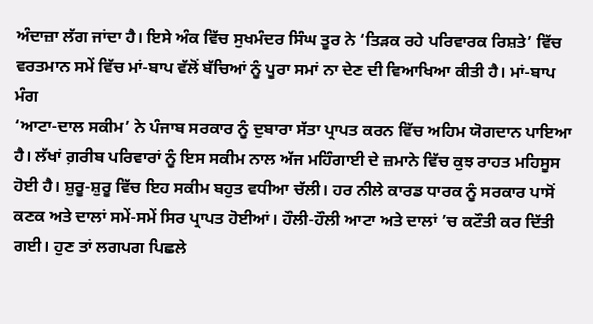ਅੰਦਾਜ਼ਾ ਲੱਗ ਜਾਂਦਾ ਹੈ। ਇਸੇ ਅੰਕ ਵਿੱਚ ਸੁਖਮੰਦਰ ਸਿੰਘ ਤੂਰ ਨੇ ‘ਤਿੜਕ ਰਹੇ ਪਰਿਵਾਰਕ ਰਿਸ਼ਤੇ’ ਵਿੱਚ ਵਰਤਮਾਨ ਸਮੇਂ ਵਿੱਚ ਮਾਂ-ਬਾਪ ਵੱਲੋਂ ਬੱਚਿਆਂ ਨੂੰ ਪੂਰਾ ਸਮਾਂ ਨਾ ਦੇਣ ਦੀ ਵਿਆਖਿਆ ਕੀਤੀ ਹੈ। ਮਾਂ-ਬਾਪ
ਮੰਗ
‘ਆਟਾ-ਦਾਲ ਸਕੀਮ’ ਨੇ ਪੰਜਾਬ ਸਰਕਾਰ ਨੂੰ ਦੁਬਾਰਾ ਸੱਤਾ ਪ੍ਰਾਪਤ ਕਰਨ ਵਿੱਚ ਅਹਿਮ ਯੋਗਦਾਨ ਪਾਇਆ ਹੈ। ਲੱਖਾਂ ਗ਼ਰੀਬ ਪਰਿਵਾਰਾਂ ਨੂੰ ਇਸ ਸਕੀਮ ਨਾਲ ਅੱਜ ਮਹਿੰਗਾਈ ਦੇ ਜ਼ਮਾਨੇ ਵਿੱਚ ਕੁਝ ਰਾਹਤ ਮਹਿਸੂਸ ਹੋਈ ਹੈ। ਸ਼ੁਰੂ-ਸ਼ੁਰੂ ਵਿੱਚ ਇਹ ਸਕੀਮ ਬਹੁਤ ਵਧੀਆ ਚੱਲੀ। ਹਰ ਨੀਲੇ ਕਾਰਡ ਧਾਰਕ ਨੂੰ ਸਰਕਾਰ ਪਾਸੋਂ ਕਣਕ ਅਤੇ ਦਾਲਾਂ ਸਮੇਂ-ਸਮੇਂ ਸਿਰ ਪ੍ਰਾਪਤ ਹੋਈਆਂ। ਹੌਲੀ-ਹੌਲੀ ਆਟਾ ਅਤੇ ਦਾਲਾਂ ’ਚ ਕਟੌਤੀ ਕਰ ਦਿੱਤੀ ਗਈ। ਹੁਣ ਤਾਂ ਲਗਪਗ ਪਿਛਲੇ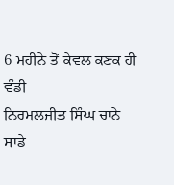6 ਮਹੀਨੇ ਤੋਂ ਕੇਵਲ ਕਣਕ ਹੀ ਵੰਡੀ
ਨਿਰਮਲਜੀਤ ਸਿੰਘ ਚਾਨੇ
ਸਾਡੇ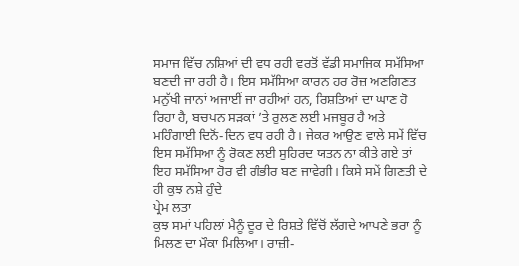ਸਮਾਜ ਵਿੱਚ ਨਸ਼ਿਆਂ ਦੀ ਵਧ ਰਹੀ ਵਰਤੋਂ ਵੱਡੀ ਸਮਾਜਿਕ ਸਮੱਸਿਆ ਬਣਦੀ ਜਾ ਰਹੀ ਹੈ। ਇਸ ਸਮੱਸਿਆ ਕਾਰਨ ਹਰ ਰੋਜ਼ ਅਣਗਿਣਤ ਮਨੁੱਖੀ ਜਾਨਾਂ ਅਜਾਈਂ ਜਾ ਰਹੀਆਂ ਹਨ, ਰਿਸ਼ਤਿਆਂ ਦਾ ਘਾਣ ਹੋ ਰਿਹਾ ਹੈ, ਬਚਪਨ ਸੜਕਾਂ ’ਤੇ ਰੁਲਣ ਲਈ ਮਜਬੂਰ ਹੈ ਅਤੇ ਮਹਿੰਗਾਈ ਦਿਨੋਂ-ਦਿਨ ਵਧ ਰਹੀ ਹੈ। ਜੇਕਰ ਆਉਣ ਵਾਲੇ ਸਮੇਂ ਵਿੱਚ ਇਸ ਸਮੱਸਿਆ ਨੂੰ ਰੋਕਣ ਲਈ ਸੁਹਿਰਦ ਯਤਨ ਨਾ ਕੀਤੇ ਗਏ ਤਾਂ ਇਹ ਸਮੱਸਿਆ ਹੋਰ ਵੀ ਗੰਭੀਰ ਬਣ ਜਾਵੇਗੀ। ਕਿਸੇ ਸਮੇਂ ਗਿਣਤੀ ਦੇ ਹੀ ਕੁਝ ਨਸ਼ੇ ਹੁੰਦੇ
ਪ੍ਰੇਮ ਲਤਾ
ਕੁਝ ਸਮਾਂ ਪਹਿਲਾਂ ਮੈਨੂੰ ਦੂਰ ਦੇ ਰਿਸ਼ਤੇ ਵਿੱਚੋਂ ਲੱਗਦੇ ਆਪਣੇ ਭਰਾ ਨੂੰ ਮਿਲਣ ਦਾ ਮੌਕਾ ਮਿਲਿਆ। ਰਾਜ਼ੀ-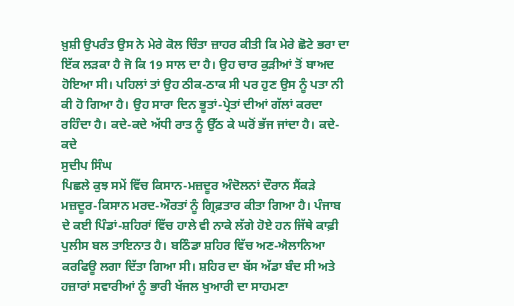ਖ਼ੁਸ਼ੀ ਉਪਰੰਤ ਉਸ ਨੇ ਮੇਰੇ ਕੋਲ ਚਿੰਤਾ ਜ਼ਾਹਰ ਕੀਤੀ ਕਿ ਮੇਰੇ ਛੋਟੇ ਭਰਾ ਦਾ ਇੱਕ ਲੜਕਾ ਹੈ ਜੋ ਕਿ 19 ਸਾਲ ਦਾ ਹੈ। ਉਹ ਚਾਰ ਕੁੜੀਆਂ ਤੋਂ ਬਾਅਦ ਹੋਇਆ ਸੀ। ਪਹਿਲਾਂ ਤਾਂ ਉਹ ਠੀਕ-ਠਾਕ ਸੀ ਪਰ ਹੁਣ ਉਸ ਨੂੰ ਪਤਾ ਨੀ ਕੀ ਹੋ ਗਿਆ ਹੈ। ਉਹ ਸਾਰਾ ਦਿਨ ਭੂਤਾਂ-ਪ੍ਰੇਤਾਂ ਦੀਆਂ ਗੱਲਾਂ ਕਰਦਾ ਰਹਿੰਦਾ ਹੈ। ਕਦੇ-ਕਦੇ ਅੱਧੀ ਰਾਤ ਨੂੰ ਉੱਠ ਕੇ ਘਰੋਂ ਭੱਜ ਜਾਂਦਾ ਹੈ। ਕਦੇ-ਕਦੇ
ਸੁਦੀਪ ਸਿੰਘ
ਪਿਛਲੇ ਕੁਝ ਸਮੇਂ ਵਿੱਚ ਕਿਸਾਨ-ਮਜ਼ਦੂਰ ਅੰਦੋਲਨਾਂ ਦੌਰਾਨ ਸੈਂਕੜੇ ਮਜ਼ਦੂਰ-ਕਿਸਾਨ ਮਰਦ-ਔਰਤਾਂ ਨੂੰ ਗ੍ਰਿਫ਼ਤਾਰ ਕੀਤਾ ਗਿਆ ਹੈ। ਪੰਜਾਬ ਦੇ ਕਈ ਪਿੰਡਾਂ-ਸ਼ਹਿਰਾਂ ਵਿੱਚ ਹਾਲੇ ਵੀ ਨਾਕੇ ਲੱਗੇ ਹੋਏ ਹਨ ਜਿੱਥੇ ਕਾਫ਼ੀ ਪੁਲੀਸ ਬਲ ਤਾਇਨਾਤ ਹੈ। ਬਠਿੰਡਾ ਸ਼ਹਿਰ ਵਿੱਚ ਅਣ-ਐਲਾਨਿਆ ਕਰਫਿਊ ਲਗਾ ਦਿੱਤਾ ਗਿਆ ਸੀ। ਸ਼ਹਿਰ ਦਾ ਬੱਸ ਅੱਡਾ ਬੰਦ ਸੀ ਅਤੇ ਹਜ਼ਾਰਾਂ ਸਵਾਰੀਆਂ ਨੂੰ ਭਾਰੀ ਖੱਜਲ ਖੁਆਰੀ ਦਾ ਸਾਹਮਣਾ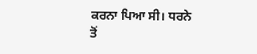ਕਰਨਾ ਪਿਆ ਸੀ। ਧਰਨੇ ਤੋਂ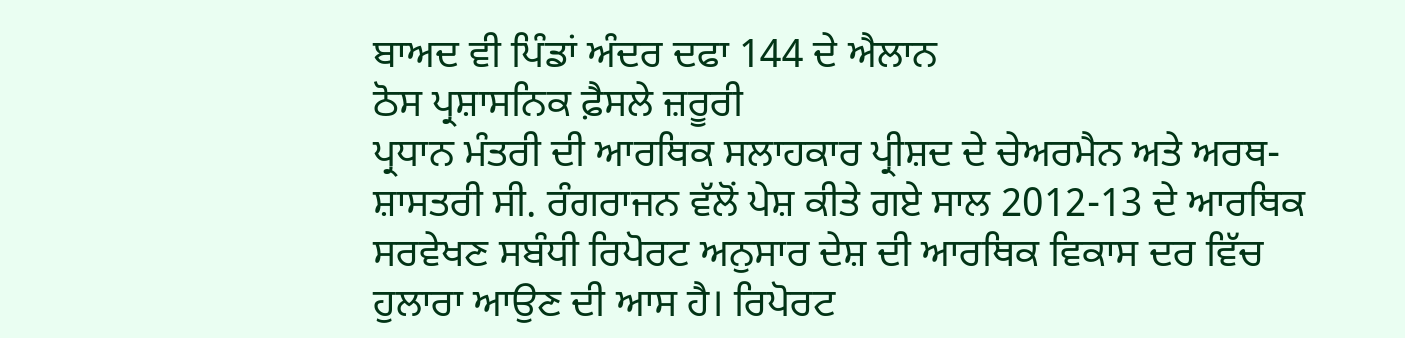ਬਾਅਦ ਵੀ ਪਿੰਡਾਂ ਅੰਦਰ ਦਫਾ 144 ਦੇ ਐਲਾਨ
ਠੋਸ ਪ੍ਰਸ਼ਾਸਨਿਕ ਫ਼ੈਸਲੇ ਜ਼ਰੂਰੀ
ਪ੍ਰਧਾਨ ਮੰਤਰੀ ਦੀ ਆਰਥਿਕ ਸਲਾਹਕਾਰ ਪ੍ਰੀਸ਼ਦ ਦੇ ਚੇਅਰਮੈਨ ਅਤੇ ਅਰਥ-ਸ਼ਾਸਤਰੀ ਸੀ. ਰੰਗਰਾਜਨ ਵੱਲੋਂ ਪੇਸ਼ ਕੀਤੇ ਗਏ ਸਾਲ 2012-13 ਦੇ ਆਰਥਿਕ ਸਰਵੇਖਣ ਸਬੰਧੀ ਰਿਪੋਰਟ ਅਨੁਸਾਰ ਦੇਸ਼ ਦੀ ਆਰਥਿਕ ਵਿਕਾਸ ਦਰ ਵਿੱਚ ਹੁਲਾਰਾ ਆਉਣ ਦੀ ਆਸ ਹੈ। ਰਿਪੋਰਟ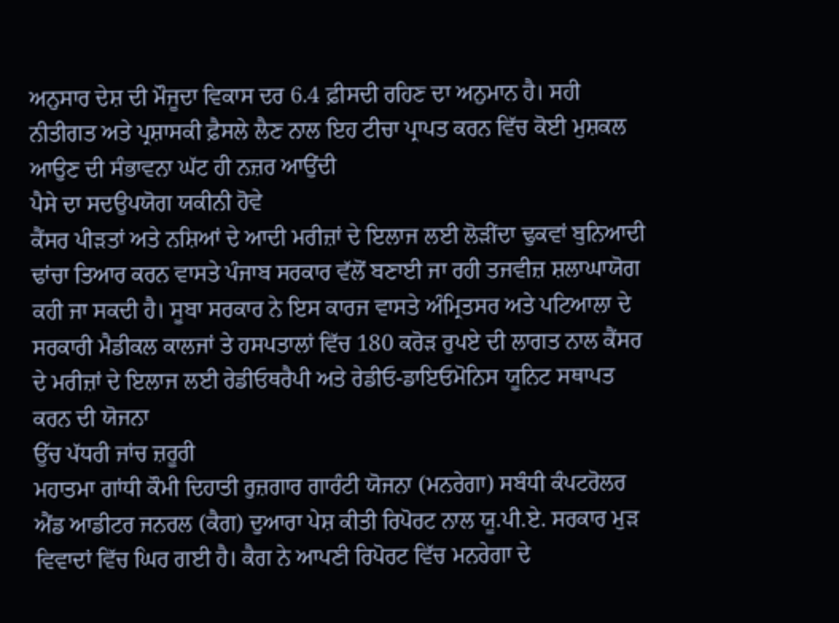ਅਨੁਸਾਰ ਦੇਸ਼ ਦੀ ਮੌਜੂਦਾ ਵਿਕਾਸ ਦਰ 6.4 ਫ਼ੀਸਦੀ ਰਹਿਣ ਦਾ ਅਨੁਮਾਨ ਹੈ। ਸਹੀ ਨੀਤੀਗਤ ਅਤੇ ਪ੍ਰਸ਼ਾਸਕੀ ਫ਼ੈਸਲੇ ਲੈਣ ਨਾਲ ਇਹ ਟੀਚਾ ਪ੍ਰਾਪਤ ਕਰਨ ਵਿੱਚ ਕੋਈ ਮੁਸ਼ਕਲ ਆਉਣ ਦੀ ਸੰਭਾਵਨਾ ਘੱਟ ਹੀ ਨਜ਼ਰ ਆਉਂਦੀ
ਪੈਸੇ ਦਾ ਸਦਉਪਯੋਗ ਯਕੀਨੀ ਹੋਵੇ
ਕੈਂਸਰ ਪੀੜਤਾਂ ਅਤੇ ਨਸ਼ਿਆਂ ਦੇ ਆਦੀ ਮਰੀਜ਼ਾਂ ਦੇ ਇਲਾਜ ਲਈ ਲੋੜੀਂਦਾ ਢੁਕਵਾਂ ਬੁਨਿਆਦੀ ਢਾਂਚਾ ਤਿਆਰ ਕਰਨ ਵਾਸਤੇ ਪੰਜਾਬ ਸਰਕਾਰ ਵੱਲੋਂ ਬਣਾਈ ਜਾ ਰਹੀ ਤਜਵੀਜ਼ ਸ਼ਲਾਘਾਯੋਗ ਕਹੀ ਜਾ ਸਕਦੀ ਹੈ। ਸੂਬਾ ਸਰਕਾਰ ਨੇ ਇਸ ਕਾਰਜ ਵਾਸਤੇ ਅੰਮ੍ਰਿਤਸਰ ਅਤੇ ਪਟਿਆਲਾ ਦੇ ਸਰਕਾਰੀ ਮੈਡੀਕਲ ਕਾਲਜਾਂ ਤੇ ਹਸਪਤਾਲਾਂ ਵਿੱਚ 180 ਕਰੋੜ ਰੁਪਏ ਦੀ ਲਾਗਤ ਨਾਲ ਕੈਂਸਰ ਦੇ ਮਰੀਜ਼ਾਂ ਦੇ ਇਲਾਜ ਲਈ ਰੇਡੀਓਥਰੈਪੀ ਅਤੇ ਰੇਡੀਓ-ਡਾਇਓਮੋਨਿਸ ਯੂਨਿਟ ਸਥਾਪਤ ਕਰਨ ਦੀ ਯੋਜਨਾ
ਉੱਚ ਪੱਧਰੀ ਜਾਂਚ ਜ਼ਰੂਰੀ
ਮਹਾਤਮਾ ਗਾਂਧੀ ਕੌਮੀ ਦਿਹਾਤੀ ਰੁਜ਼ਗਾਰ ਗਾਰੰਟੀ ਯੋਜਨਾ (ਮਨਰੇਗਾ) ਸਬੰਧੀ ਕੰਪਟਰੋਲਰ ਐਂਡ ਆਡੀਟਰ ਜਨਰਲ (ਕੈਗ) ਦੁਆਰਾ ਪੇਸ਼ ਕੀਤੀ ਰਿਪੋਰਟ ਨਾਲ ਯੂ.ਪੀ.ਏ. ਸਰਕਾਰ ਮੁੜ ਵਿਵਾਦਾਂ ਵਿੱਚ ਘਿਰ ਗਈ ਹੈ। ਕੈਗ ਨੇ ਆਪਣੀ ਰਿਪੋਰਟ ਵਿੱਚ ਮਨਰੇਗਾ ਦੇ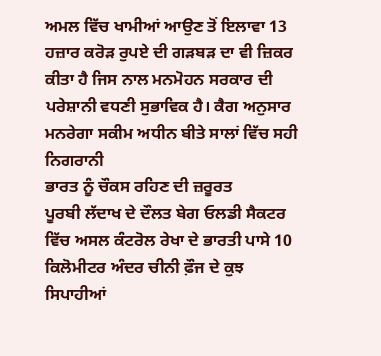ਅਮਲ ਵਿੱਚ ਖਾਮੀਆਂ ਆਉਣ ਤੋਂ ਇਲਾਵਾ 13 ਹਜ਼ਾਰ ਕਰੋੜ ਰੁਪਏ ਦੀ ਗੜਬੜ ਦਾ ਵੀ ਜ਼ਿਕਰ ਕੀਤਾ ਹੈ ਜਿਸ ਨਾਲ ਮਨਮੋਹਨ ਸਰਕਾਰ ਦੀ ਪਰੇਸ਼ਾਨੀ ਵਧਣੀ ਸੁਭਾਵਿਕ ਹੈ। ਕੈਗ ਅਨੁਸਾਰ ਮਨਰੇਗਾ ਸਕੀਮ ਅਧੀਨ ਬੀਤੇ ਸਾਲਾਂ ਵਿੱਚ ਸਹੀ ਨਿਗਰਾਨੀ
ਭਾਰਤ ਨੂੰ ਚੌਕਸ ਰਹਿਣ ਦੀ ਜ਼ਰੂਰਤ
ਪੂਰਬੀ ਲੱਦਾਖ ਦੇ ਦੌਲਤ ਬੇਗ ਓਲਡੀ ਸੈਕਟਰ ਵਿੱਚ ਅਸਲ ਕੰਟਰੋਲ ਰੇਖਾ ਦੇ ਭਾਰਤੀ ਪਾਸੇ 10 ਕਿਲੋਮੀਟਰ ਅੰਦਰ ਚੀਨੀ ਫ਼ੌਜ ਦੇ ਕੁਝ ਸਿਪਾਹੀਆਂ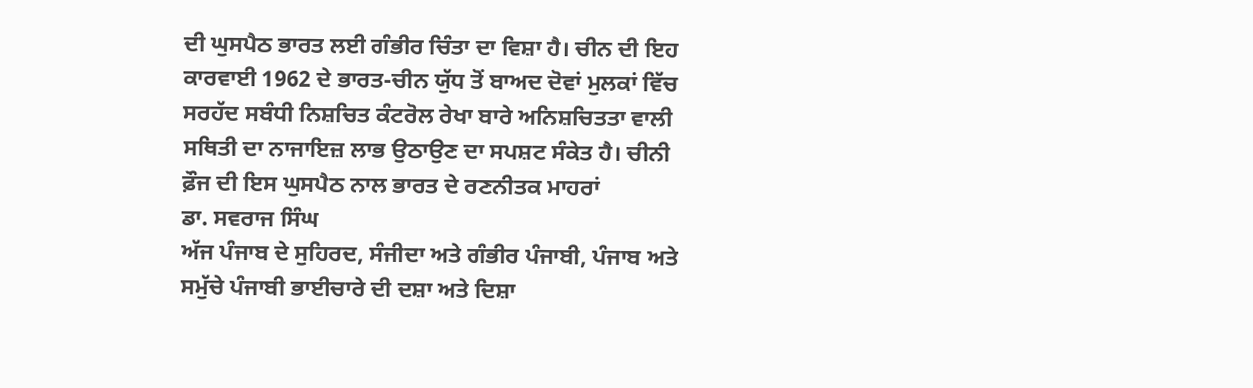ਦੀ ਘੁਸਪੈਠ ਭਾਰਤ ਲਈ ਗੰਭੀਰ ਚਿੰਤਾ ਦਾ ਵਿਸ਼ਾ ਹੈ। ਚੀਨ ਦੀ ਇਹ ਕਾਰਵਾਈ 1962 ਦੇ ਭਾਰਤ-ਚੀਨ ਯੁੱਧ ਤੋਂ ਬਾਅਦ ਦੋਵਾਂ ਮੁਲਕਾਂ ਵਿੱਚ ਸਰਹੱਦ ਸਬੰਧੀ ਨਿਸ਼ਚਿਤ ਕੰਟਰੋਲ ਰੇਖਾ ਬਾਰੇ ਅਨਿਸ਼ਚਿਤਤਾ ਵਾਲੀ ਸਥਿਤੀ ਦਾ ਨਾਜਾਇਜ਼ ਲਾਭ ਉਠਾਉਣ ਦਾ ਸਪਸ਼ਟ ਸੰਕੇਤ ਹੈ। ਚੀਨੀ ਫ਼ੌਜ ਦੀ ਇਸ ਘੁਸਪੈਠ ਨਾਲ ਭਾਰਤ ਦੇ ਰਣਨੀਤਕ ਮਾਹਰਾਂ
ਡਾ. ਸਵਰਾਜ ਸਿੰਘ
ਅੱਜ ਪੰਜਾਬ ਦੇ ਸੁਹਿਰਦ, ਸੰਜੀਦਾ ਅਤੇ ਗੰਭੀਰ ਪੰਜਾਬੀ, ਪੰਜਾਬ ਅਤੇ ਸਮੁੱਚੇ ਪੰਜਾਬੀ ਭਾਈਚਾਰੇ ਦੀ ਦਸ਼ਾ ਅਤੇ ਦਿਸ਼ਾ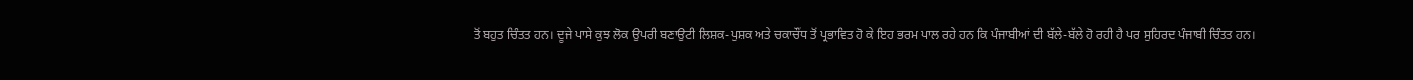ਤੋਂ ਬਹੁਤ ਚਿੰਤਤ ਹਨ। ਦੂਜੇ ਪਾਸੇ ਕੁਝ ਲੋਕ ਉਪਰੀ ਬਣਾਉਟੀ ਲਿਸ਼ਕ-ਪੁਸ਼ਕ ਅਤੇ ਚਕਾਚੌਂਧ ਤੋਂ ਪ੍ਰਭਾਵਿਤ ਹੋ ਕੇ ਇਹ ਭਰਮ ਪਾਲ ਰਹੇ ਹਨ ਕਿ ਪੰਜਾਬੀਆਂ ਦੀ ਬੱਲੇ-ਬੱਲੇ ਹੋ ਰਹੀ ਹੈ ਪਰ ਸੁਹਿਰਦ ਪੰਜਾਬੀ ਚਿੰਤਤ ਹਨ।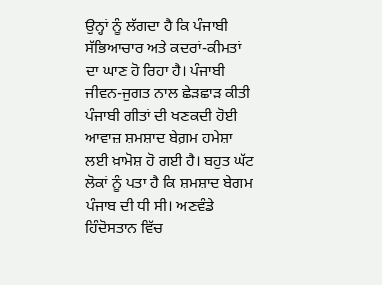ਉਨ੍ਹਾਂ ਨੂੰ ਲੱਗਦਾ ਹੈ ਕਿ ਪੰਜਾਬੀ ਸੱਭਿਆਚਾਰ ਅਤੇ ਕਦਰਾਂ-ਕੀਮਤਾਂ ਦਾ ਘਾਣ ਹੋ ਰਿਹਾ ਹੈ। ਪੰਜਾਬੀ ਜੀਵਨ-ਜੁਗਤ ਨਾਲ ਛੇੜਛਾੜ ਕੀਤੀ
ਪੰਜਾਬੀ ਗੀਤਾਂ ਦੀ ਖਣਕਦੀ ਹੋਈ ਆਵਾਜ਼ ਸ਼ਮਸ਼ਾਦ ਬੇਗ਼ਮ ਹਮੇਸ਼ਾ ਲਈ ਖ਼ਾਮੋਸ਼ ਹੋ ਗਈ ਹੈ। ਬਹੁਤ ਘੱਟ ਲੋਕਾਂ ਨੂੰ ਪਤਾ ਹੈ ਕਿ ਸ਼ਮਸ਼ਾਦ ਬੇਗਮ ਪੰਜਾਬ ਦੀ ਧੀ ਸੀ। ਅਣਵੰਡੇ ਹਿੰਦੋਸਤਾਨ ਵਿੱਚ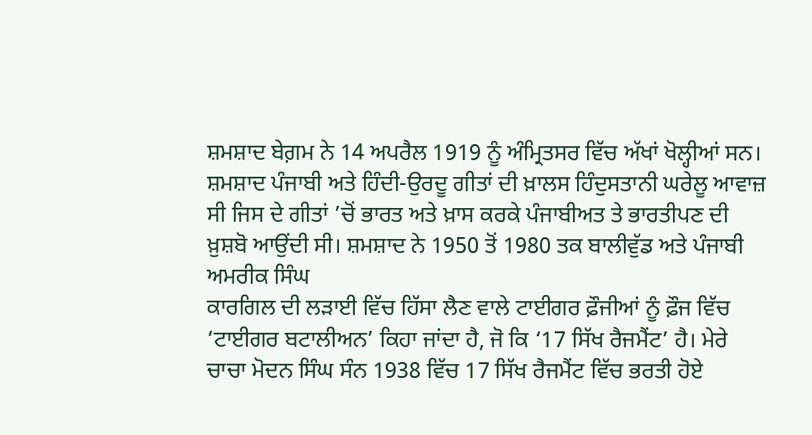ਸ਼ਮਸ਼ਾਦ ਬੇਗ਼ਮ ਨੇ 14 ਅਪਰੈਲ 1919 ਨੂੰ ਅੰਮ੍ਰਿਤਸਰ ਵਿੱਚ ਅੱਖਾਂ ਖੋਲ੍ਹੀਆਂ ਸਨ। ਸ਼ਮਸ਼ਾਦ ਪੰਜਾਬੀ ਅਤੇ ਹਿੰਦੀ-ਉਰਦੂ ਗੀਤਾਂ ਦੀ ਖ਼ਾਲਸ ਹਿੰਦੁਸਤਾਨੀ ਘਰੇਲੂ ਆਵਾਜ਼ ਸੀ ਜਿਸ ਦੇ ਗੀਤਾਂ ’ਚੋਂ ਭਾਰਤ ਅਤੇ ਖ਼ਾਸ ਕਰਕੇ ਪੰਜਾਬੀਅਤ ਤੇ ਭਾਰਤੀਪਣ ਦੀ ਖ਼ੁਸ਼ਬੋ ਆਉਂਦੀ ਸੀ। ਸ਼ਮਸ਼ਾਦ ਨੇ 1950 ਤੋਂ 1980 ਤਕ ਬਾਲੀਵੁੱਡ ਅਤੇ ਪੰਜਾਬੀ
ਅਮਰੀਕ ਸਿੰਘ
ਕਾਰਗਿਲ ਦੀ ਲੜਾਈ ਵਿੱਚ ਹਿੱਸਾ ਲੈਣ ਵਾਲੇ ਟਾਈਗਰ ਫ਼ੌਜੀਆਂ ਨੂੰ ਫ਼ੌਜ ਵਿੱਚ ‘ਟਾਈਗਰ ਬਟਾਲੀਅਨ’ ਕਿਹਾ ਜਾਂਦਾ ਹੈ, ਜੋ ਕਿ ‘17 ਸਿੱਖ ਰੈਜਮੈਂਟ’ ਹੈ। ਮੇਰੇ ਚਾਚਾ ਮੋਦਨ ਸਿੰਘ ਸੰਨ 1938 ਵਿੱਚ 17 ਸਿੱਖ ਰੈਜਮੈਂਟ ਵਿੱਚ ਭਰਤੀ ਹੋਏ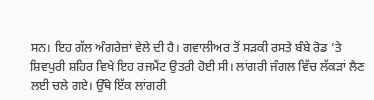ਸਨ। ਇਹ ਗੱਲ ਅੰਗਰੇਜ਼ਾਂ ਵੇਲੇ ਦੀ ਹੈ। ਗਵਾਲੀਅਰ ਤੋਂ ਸੜਕੀ ਰਸਤੇ ਬੰਬੇ ਰੋਡ ’ਤੇ ਸ਼ਿਵਪੁਰੀ ਸ਼ਹਿਰ ਵਿਖੇ ਇਹ ਰਜਮੈਂਟ ਉਤਰੀ ਹੋਈ ਸੀ। ਲਾਂਗਰੀ ਜੰਗਲ ਵਿੱਚ ਲੱਕੜਾਂ ਲੈਣ ਲਈ ਚਲੇ ਗਏ। ਉੱਥੇ ਇੱਕ ਲਾਂਗਰੀ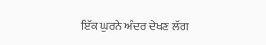ਇੱਕ ਘੁਰਨੇ ਅੰਦਰ ਦੇਖਣ ਲੱਗ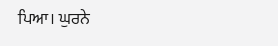ਪਿਆ। ਘੁਰਨੇ